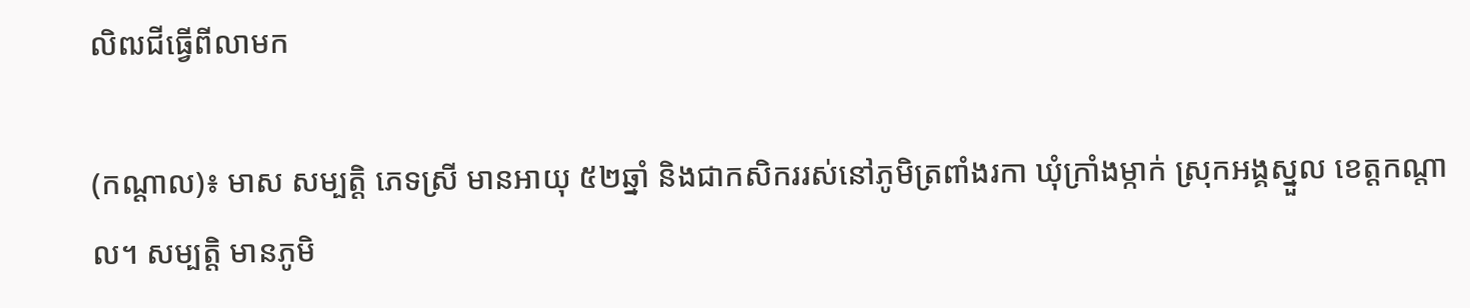លិឍជីធ្វើពីលាមក

(កណ្ដាល)៖ មាស សម្បត្តិ ភេទស្រី មានអាយុ ៥២ឆ្នាំ និងជាកសិកររស់នៅភូមិត្រពាំងរកា ឃុំក្រាំងម្កាក់ ស្រុកអង្គស្នួល ខេត្តកណ្ដាល។ សម្បត្តិ មានភូមិ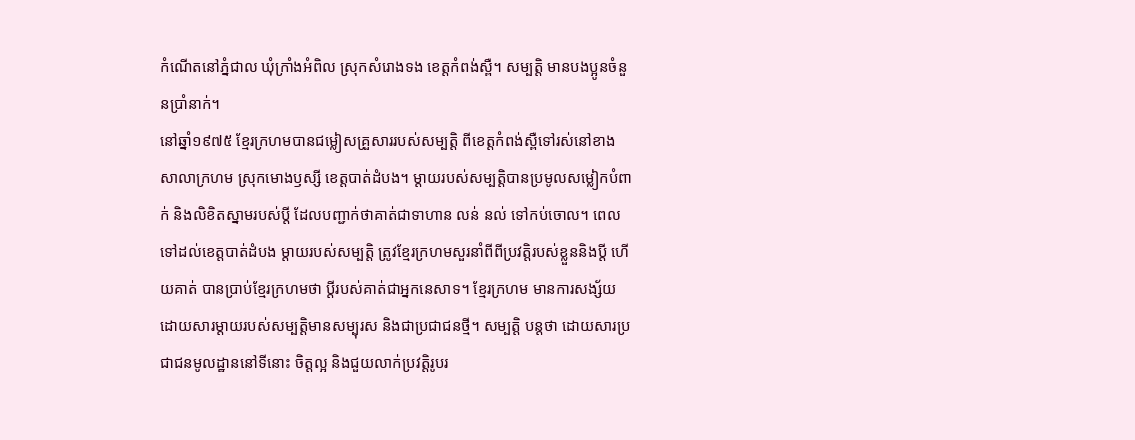កំណើតនៅភ្នំជាល ឃុំក្រាំងអំពិល ស្រុកសំរោងទង ខេត្តកំពង់ស្ពឺ។ សម្បត្តិ មានបងប្អូនចំនួនប្រាំនាក់។
នៅឆ្នាំ១៩៧៥ ខ្មែរក្រហមបានជម្លៀសគ្រួសាររបស់សម្បត្តិ ពីខេត្តកំពង់ស្ពឺទៅរស់នៅខាងសាលាក្រហម ស្រុកមោងឫស្សី ខេត្តបាត់ដំបង។ ម្ដាយរបស់សម្បត្តិបានប្រមូលសម្លៀកបំពាក់ និងលិខិតស្នាមរបស់ប្តី ដែលបញ្ជាក់ថាគាត់ជាទាហាន លន់ នល់ ទៅកប់ចោល។ ពេលទៅដល់ខេត្តបាត់ដំបង ម្តាយរបស់សម្បត្តិ ត្រូវខ្មែរក្រហមសួរនាំពីពីប្រវត្តិរបស់ខ្លួននិងប្តី ហើយគាត់ បានប្រាប់ខ្មែរក្រហមថា ប្តីរបស់គាត់ជាអ្នកនេសាទ។ ខ្មែរក្រហម មានការសង្ស័យដោយសារម្ដាយរបស់សម្បត្តិមានសម្បុរស និងជាប្រជាជនថ្មី។ សម្បត្តិ បន្ដថា ដោយសារប្រជាជនមូលដ្ឋាននៅទីនោះ ចិត្តល្អ និងជួយលាក់ប្រវត្តិរូបរ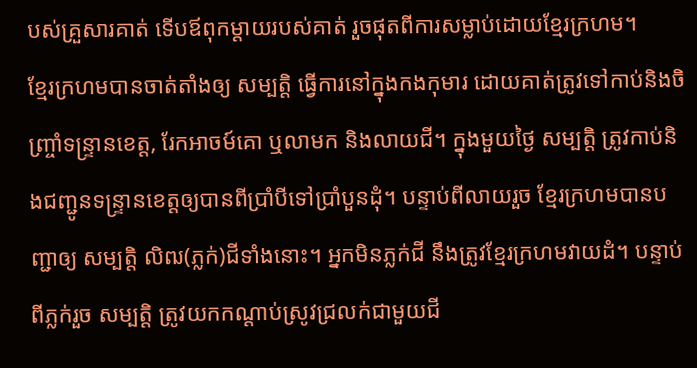បស់គ្រួសារគាត់ ទើបឪពុកម្ដាយរបស់គាត់ រួចផុតពីការសម្លាប់ដោយខ្មែរក្រហម។
ខ្មែរក្រហមបានចាត់តាំងឲ្យ សម្បត្តិ ធ្វើការនៅក្នុងកងកុមារ ដោយគាត់ត្រូវទៅកាប់និងចិញ្ច្រាំទន្ទ្រានខេត្ត, រែកអាចម៍គោ ឬលាមក និងលាយជី។ ក្នុងមួយថ្ងៃ សម្បត្តិ ត្រូវកាប់និងជញ្ជូនទន្ទ្រានខេត្តឲ្យបានពីប្រាំបីទៅប្រាំបួនដុំ។ បន្ទាប់ពីលាយរួច ខ្មែរក្រហមបានបញ្ជាឲ្យ សម្បតិ្ត លិឍ(ភ្លក់)ជីទាំងនោះ។ អ្នកមិនភ្លក់ជី នឹងត្រូវខ្មែរក្រហមវាយដំ។ បន្ទាប់ពីភ្លក់រួច សម្បត្តិ ត្រូវយកកណ្ដាប់ស្រូវជ្រលក់ជាមួយជី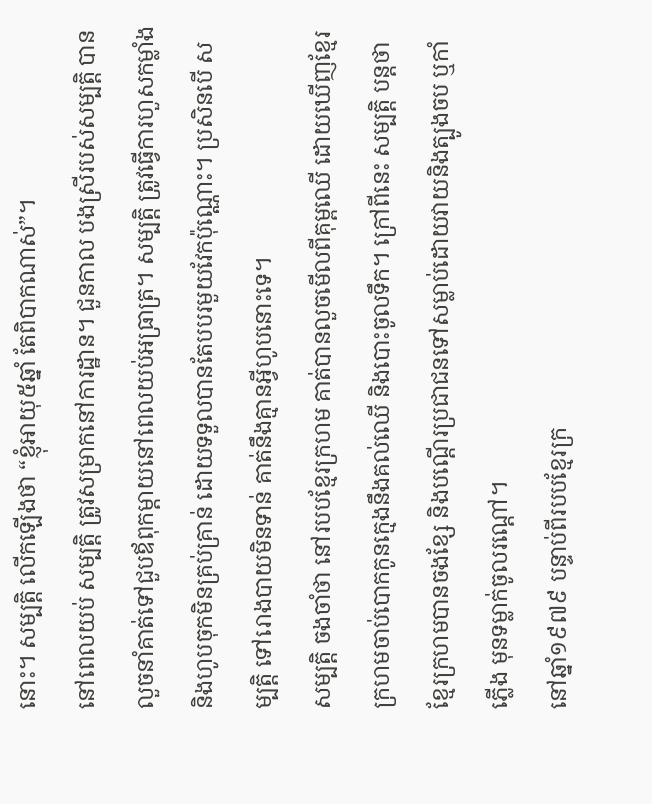នោះ។ សម្បតិ្ត លើកឡើងថា “ខ្ញុំអាយុ៥ឆ្នាំ តែពិបាកណាស់”។
នៅពេលយប់ សម្បត្តិ ត្រូវសម្រាកនៅការដ្ឋាន។ ជួនកាល បងស្រីរបស់សម្បត្តិ បានលួចនាំគាត់ទៅជួបឪពុកម្ដាយនៅពេលយប់អធ្រាត្រ។ សម្បត្តិ ត្រូវធ្វើការហួសកម្លាំង និងហូបចុកមិនគ្រប់គ្រាន់ ដោយទទួលបានតែបបរមួយវែកប៉ុណ្ណោះ។ ប្រសិនបើ សម្បត្តិ ទៅរោងបាយមិនទាន់ គាត់នឹងគ្មានអ្វីហូបនោះទេ។
សម្បតិ្ត ចងចាំថា នៅរបបខ្មែរក្រហម គាត់បានលួចមើលពីគុម្ពឈើ ដោយឃើញខ្មែរក្រហមចាប់បោកកូនក្មេងនឹងគល់ឈើ និងបោះចូលទឹក។ ក្រៅពីនេះ សម្បត្តិ បន្តថា ខ្មែរក្រហមបានចងខ្សែ និងបណ្តើរប្រជាជនទៅសម្លាប់ដោយវាយនិងត្បូងចប ឬកាំភ្លើង មុនទម្លាក់ចូលរណ្ដៅ។
នៅឆ្នាំ១៩៧៩ បន្ទាប់ពីរបបខ្មែរក្រ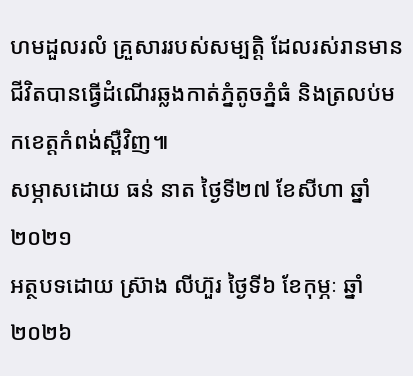ហមដួលរលំ គ្រួសាររបស់សម្បត្តិ ដែលរស់រានមានជីវិតបានធ្វើដំណើរឆ្លងកាត់ភ្នំតូចភ្នំធំ និងត្រលប់មកខេត្តកំពង់ស្ពឺវិញ៕
សម្ភាសដោយ ធន់ នាត ថ្ងៃទី២៧ ខែសីហា ឆ្នាំ២០២១
អត្ថបទដោយ ស្រ៊ាង លីហ៊ួរ ថ្ងៃទី៦ ខែកុម្ភៈ ឆ្នាំ២០២៦